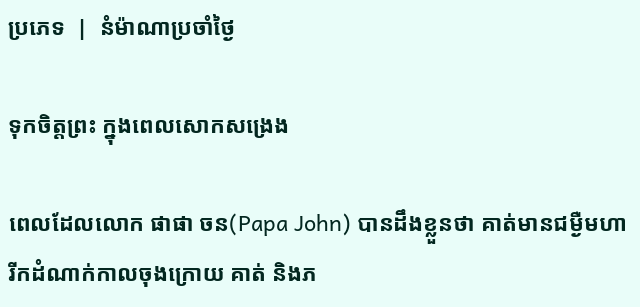ប្រភេទ  |  នំម៉ាណាប្រចាំថ្ងៃ

ទុកចិត្តព្រះ ក្នុងពេលសោកសង្រេង

ពេលដែលលោក ផាផា ចន(Papa John) បានដឹងខ្លួនថា គាត់មានជម្ងឺមហារីកដំណាក់កាលចុងក្រោយ គាត់ និងភ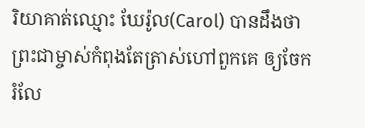រិយាគាត់ឈ្មោះ ឃែរ៉ូល(Carol) បានដឹងថា ព្រះជាម្ចាស់កំពុងតែត្រាស់ហៅពួកគេ ឲ្យចែករំលែ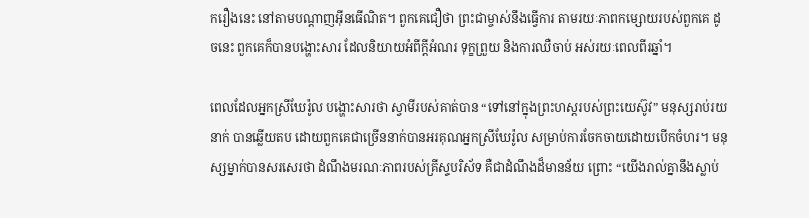ករឿងនេះ នៅតាមបណ្តាញអ៊ីនធើណិត។ ពួកគេជឿថា ព្រះជាម្ចាស់នឹងធ្វើការ តាមរយៈភាពកម្សោយរបស់ពួកគេ ដូចនេះ ពួកគេក៏បានបង្ហោះសារ ដែលនិយាយអំពីក្តីអំណរ ទុក្ខព្រួយ និងការឈឺចាប់ អស់រយៈពេលពីរឆ្នាំ។

ពេលដែលអ្នកស្រីឃែរ៉ូល បង្ហោះសារថា ស្វាមីរបស់គាត់បាន “ទៅនៅក្នុងព្រះហស្តរបស់ព្រះយេស៊ូវ” មនុស្សរាប់រយនាក់ បានឆ្លើយតប ដោយពួកគេជាច្រើននាក់បានអរគុណអ្នកស្រីឃែរ៉ូល សម្រាប់ការចែកចាយដោយបើកចំហរ។ មនុស្សម្នាក់បានសរសេរថា ដំណឹងមរណៈភាពរបស់គ្រីស្ទបរិស័ទ គឺជាដំណឹងដ៏មានន័យ ព្រោះ “យើងរាល់គ្នានឹងស្លាប់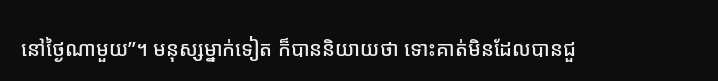នៅថ្ងៃណាមួយ”។ មនុស្សម្នាក់ទៀត ក៏បាននិយាយថា ទោះគាត់មិនដែលបានជួ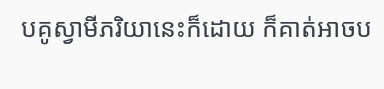បគូស្វាមីភរិយានេះក៏ដោយ ក៏គាត់អាចប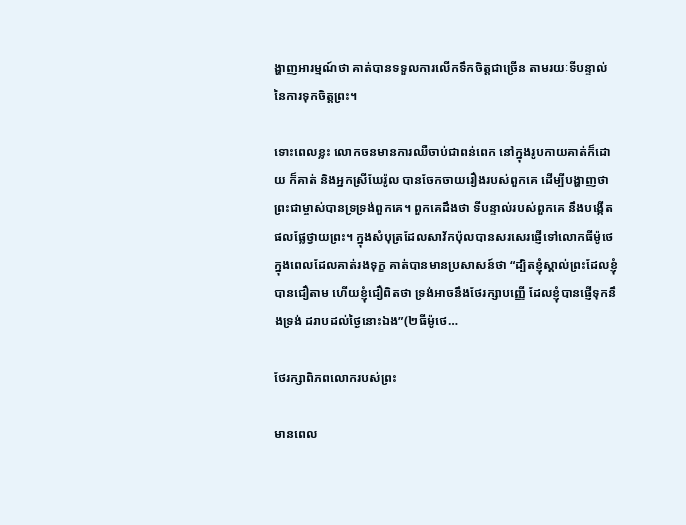ង្ហាញអារម្មណ៍ថា គាត់បានទទួលការលើកទឹកចិត្តជាច្រើន តាមរយៈទីបន្ទាល់នៃការទុកចិត្តព្រះ។

ទោះពេលខ្លះ លោកចនមានការឈឺចាប់ជាពន់ពេក នៅក្នុងរូបកាយគាត់ក៏ដោយ ក៏គាត់ និងអ្នកស្រីឃែរ៉ូល បានចែកចាយរឿងរបស់ពួកគេ ដើម្បីបង្ហាញថា ព្រះជាម្ចាស់បានទ្រទ្រង់ពួកគេ។ ពួកគេដឹងថា ទីបន្ទាល់របស់ពួកគេ នឹងបង្កើតផលផ្លែថ្វាយព្រះ។ ក្នុងសំបុត្រដែលសាវ័កប៉ុលបានសរសេរផ្ញើទៅលោកធីម៉ូថេ ក្នុងពេលដែលគាត់រងទុក្ខ គាត់បានមានប្រសាសន៍ថា “ដ្បិតខ្ញុំស្គាល់ព្រះដែលខ្ញុំបានជឿតាម ហើយខ្ញុំជឿពិតថា ទ្រង់អាចនឹងថែរក្សាបញ្ញើ ដែលខ្ញុំបានផ្ញើទុកនឹងទ្រង់ ដរាបដល់ថ្ងៃនោះឯង”(២ធីម៉ូថេ…

ថែរក្សាពិភពលោករបស់ព្រះ

មានពេល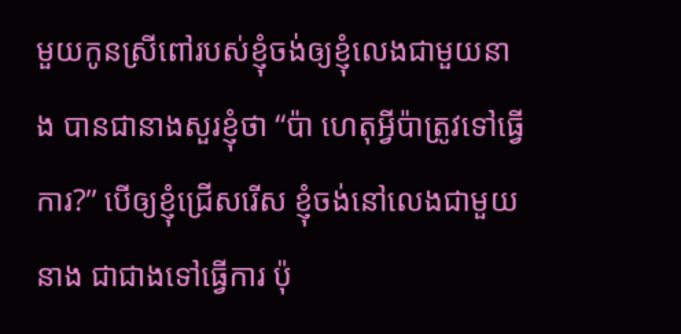មួយកូនស្រីពៅរបស់ខ្ញុំចង់ឲ្យខ្ញុំលេងជាមួយនាង បានជានាងសួរខ្ញុំថា “ប៉ា ហេតុអ្វីប៉ាត្រូវទៅធ្វើការ?” បើឲ្យខ្ញុំជ្រើសរើស ខ្ញុំចង់នៅលេងជាមួយនាង ជាជាងទៅធ្វើការ ប៉ុ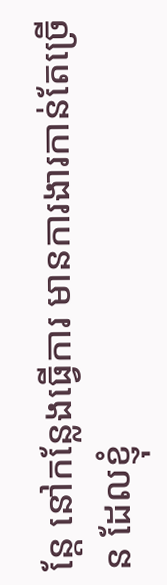ន្តែ នៅកន្លែងធ្វើការ មានការងារកាន់តែច្រើន ដែលខ្ញុំ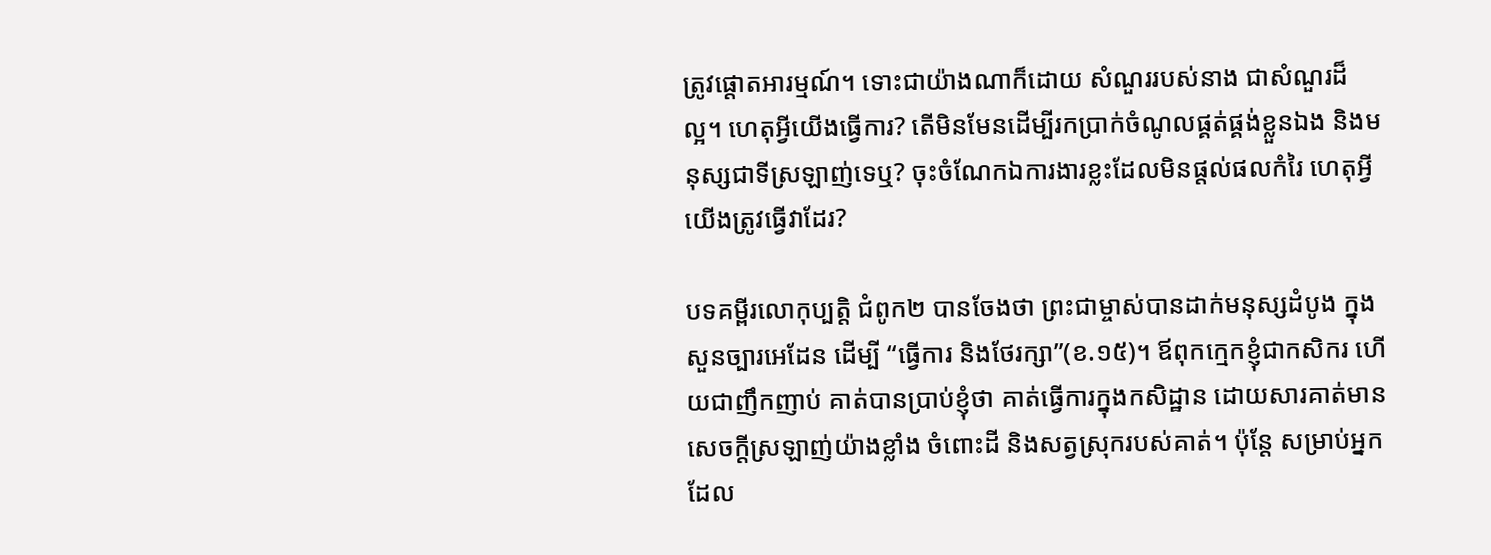ត្រូវផ្តោតអារម្មណ៍។ ទោះជាយ៉ាងណាក៏ដោយ សំណួររបស់នាង ជាសំណួរដ៏ល្អ។ ហេតុអ្វីយើងធ្វើការ? តើមិនមែនដើម្បីរកប្រាក់ចំណូលផ្គត់ផ្គង់ខ្លួនឯង និងមនុស្សជាទីស្រឡាញ់ទេឬ? ចុះចំណែកឯការងារខ្លះដែលមិនផ្តល់ផលកំរៃ ហេតុអ្វីយើងត្រូវធ្វើវាដែរ?

បទគម្ពីរលោកុប្បត្តិ ជំពូក២ បានចែងថា ព្រះជាម្ចាស់បានដាក់មនុស្សដំបូង ក្នុងសួនច្បារអេដែន ដើម្បី “ធ្វើការ និងថែរក្សា”(ខ.១៥)។ ឪពុកក្មេកខ្ញុំជាកសិករ ហើយជាញឹកញាប់ គាត់បានប្រាប់ខ្ញុំថា គាត់ធ្វើការក្នុងកសិដ្ឋាន ដោយសារគាត់មានសេចក្តីស្រឡាញ់យ៉ាងខ្លាំង ចំពោះដី និងសត្វស្រុករបស់គាត់។ ប៉ុន្តែ សម្រាប់អ្នកដែល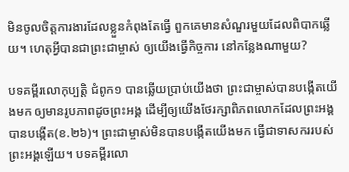មិនចូលចិត្តការងារដែលខ្លួនកំពុងតែធ្វើ ពួកគេមានសំណួរមួយដែលពិបាកឆ្លើយ។ ហេតុអ្វីបានជាព្រះជាម្ចាស់ ឲ្យយើងធ្វើកិច្ចការ នៅកន្លែងណាមួយ?

បទគម្ពីរលោកុប្បត្តិ ជំពូក១ បានឆ្លើយប្រាប់យើងថា ព្រះជាម្ចាស់បានបង្កើតយើងមក ឲ្យមានរូបភាពដូចព្រះអង្គ ដើម្បីឲ្យយើងថែរក្សាពិភពលោកដែលព្រះអង្គបានបង្កើត(ខ.២៦)។ ព្រះជាម្ចាស់មិនបានបង្កើតយើងមក ធ្វើជាទាសកររបស់ព្រះអង្គឡើយ។ បទគម្ពីរលោ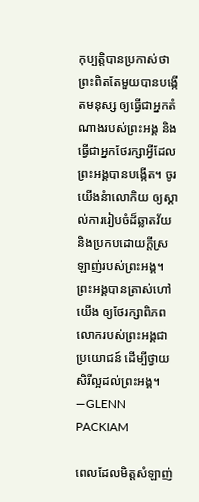កុប្បត្តិបានប្រកាស់ថា ព្រះពិតតែមួយបានបង្កើតមនុស្ស ឲ្យធ្វើជាអ្នកតំណាងរបស់ព្រះអង្គ និងធ្វើជាអ្នកថែរក្សាអ្វីដែលព្រះអង្គបានបង្កើត។ ចូរយើងនំាលោកិយ ឲ្យស្គាល់ការរៀបចំដ៏ឆ្លាតវ័យ និងប្រកបដោយក្តីស្រឡាញ់របស់ព្រះអង្គ។ ព្រះអង្គបានត្រាស់ហៅយើង ឲ្យថែរក្សាពិភពលោករបស់ព្រះអង្គជាប្រយោជន៍ ដើម្បីថ្វាយសិរីល្អដល់ព្រះអង្គ។—GLENN PACKIAM

ពេលដែលមិត្តសំឡាញ់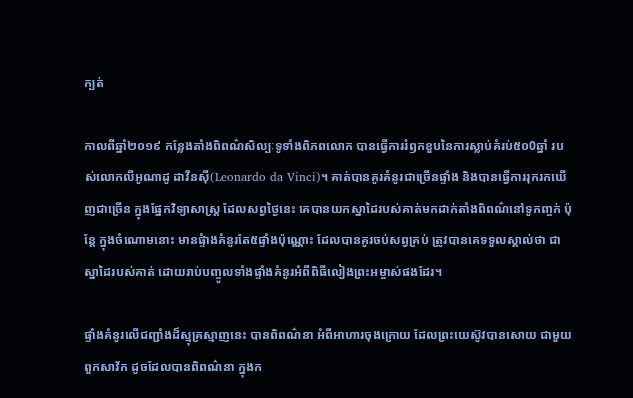ក្បត់

កាលពីឆ្នាំ២០១៩ កន្លែងតាំងពិពណ៌សិល្បៈទូទាំងពិភពលោក បានធ្វើការរំឭកខួបនៃការស្លាប់គំរប់៥០0ឆ្នាំ របស់លោកលីអូណាដូ ដាវីនស៊ី(Leonardo da Vinci)។ គាត់បានគូរគំនូរជាច្រើនផ្ទាំង និងបានធ្វើការរុករកឃើញជាច្រើន ក្នុងផ្នែកវិទ្យាសាស្រ្ត ដែលសព្វថ្ងៃនេះ គេបានយកស្នាដៃរបស់គាត់មកដាក់តាំងពិពណ៌នៅទូកញ្ចក់ ប៉ុន្តែ ក្នុងចំណោមនោះ មានផ្ទំាងគំនូរតែ៥ផ្ទាំងប៉ុណ្ណោះ ដែលបានគូរចប់សព្វគ្រប់ ត្រូវបានគេទទួលស្គាល់ថា ជាស្នាដៃរបស់គាត់ ដោយរាប់បញ្ចូលទាំងផ្ទាំងគំនូរអំពីពិធីលៀងព្រះអម្ចាស់ផងដែរ។

ផ្ទាំងគំនូរលើជញ្ជាំងដ៏ស្មុគ្រស្មាញនេះ បានពិពណ៌នា អំពីអាហារចុងក្រោយ ដែលព្រះយេស៊ូវបានសោយ ជាមួយពួកសាវ័ក ដូចដែលបានពិពណ៌នា ក្នុងក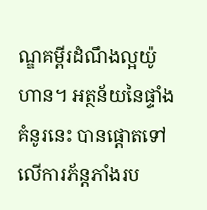ណ្ឌគម្ពីរដំណឹងល្អយ៉ូហាន។ អត្ថន័យនៃផ្ទាំងគំនូរនេះ បានផ្តោតទៅលើការភ័ន្តភាំងរប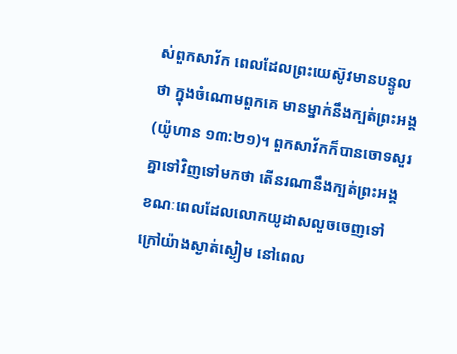ស់ពួកសាវ័ក ពេលដែលព្រះយេស៊ូវមានបន្ទូលថា ក្នុងចំណោមពួកគេ មានម្នាក់នឹងក្បត់ព្រះអង្គ(យ៉ូហាន ១៣:២១)។ ពួកសាវ័កក៏បានចោទសួរគ្នាទៅវិញទៅមកថា តើនរណានឹងក្បត់ព្រះអង្គ ខណៈពេលដែលលោកយូដាសលួចចេញទៅក្រៅយ៉ាងស្ងាត់ស្ងៀម នៅពេល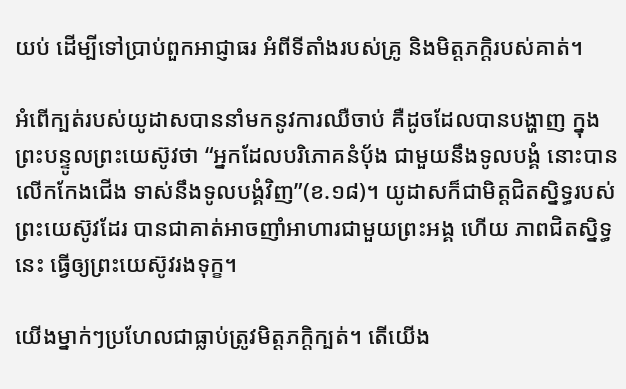យប់ ដើម្បីទៅប្រាប់ពួកអាជ្ញាធរ អំពីទីតាំងរបស់គ្រូ និងមិត្តភក្តិរបស់គាត់។

អំពើក្បត់របស់យូដាសបាននាំមកនូវការឈឺចាប់ គឺដូចដែលបានបង្ហាញ ក្នុងព្រះបន្ទូលព្រះយេស៊ូវថា “អ្នកដែលបរិភោគនំបុ័ង ជាមួយនឹងទូលបង្គំ នោះបានលើកកែងជើង ទាស់នឹងទូលបង្គំវិញ”(ខ.១៨)។ យូដាសក៏ជាមិត្តជិតស្និទ្ធរបស់ព្រះយេស៊ូវដែរ បានជាគាត់អាចញាំអាហារជាមួយព្រះអង្គ ហើយ ភាពជិតស្និទ្ធនេះ ធ្វើឲ្យព្រះយេស៊ូវរងទុក្ខ។

យើងម្នាក់ៗប្រហែលជាធ្លាប់ត្រូវមិត្តភក្តិក្បត់។ តើយើង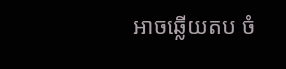អាចឆ្លើយតប ចំ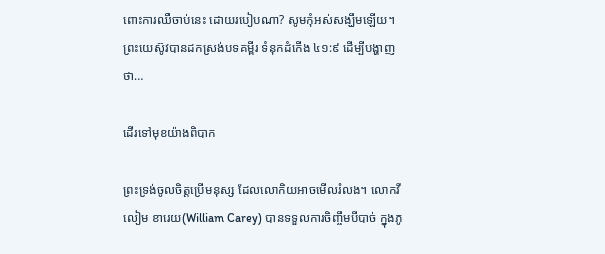ពោះការឈឺចាប់នេះ ដោយរបៀបណា? សូមកុំអស់សង្ឃឹមឡើយ។ ព្រះយេស៊ូវបានដកស្រង់បទគម្ពីរ ទំនុកដំកើង ៤១:៩ ដើម្បីបង្ហាញថា…

ដើរទៅមុខយ៉ាងពិបាក

ព្រះទ្រង់ចូលចិត្តប្រើមនុស្ស ដែលលោកិយអាចមើលរំលង។ លោកវីលៀម ខារេយ(William Carey) បានទទួលការចិញ្ចឹមបីបាច់ ក្នុងភូ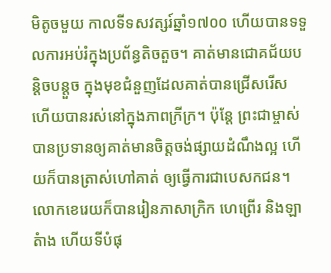មិតូចមួយ កាលទីទសវត្សរ៍ឆ្នាំ១៧០០ ហើយបានទទួលការអប់រំក្នុងប្រព័ន្ធតិចតួច។ គាត់មានជោគជ័យបន្តិចបន្តួច ក្នុងមុខជំនួញដែលគាត់បានជ្រើសរើស ហើយបានរស់នៅក្នុងភាពក្រីក្រ។ ប៉ុន្តែ ព្រះជាម្ចាស់បានប្រទានឲ្យគាត់មានចិត្តចង់ផ្សាយដំណឹងល្អ ហើយក៏បានត្រាស់ហៅគាត់ ឲ្យធ្វើការជាបេសកជន។ លោកខេរេយក៏បានរៀនភាសាក្រិក ហេព្រើរ និងឡាតំាង ហើយទីបំផុ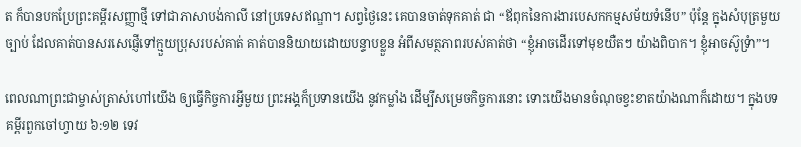ត ក៏បានបកប្រែព្រះគម្ពីរសញ្ញាថ្មី ទៅជាភាសាបង់កាលី នៅប្រទេសឥណ្ឌា។ សព្វថ្ងៃនេះ គេបានចាត់ទុកគាត់ ជា “ឪពុកនៃការងារបេសកកម្មសម័យទំនើប” ប៉ុន្តែ ក្នុងសំបុត្រមួយច្បាប់ ដែលគាត់បានសរសេផ្ញើទៅក្មួយប្រុសរបស់គាត់ គាត់បាននិយាយដោយបន្ទាបខ្លួន អំពីសមត្ថភាពរបស់គាត់ថា “ខ្ញុំអាចដើរទៅមុខយឺតៗ យ៉ាងពិបាក។ ខ្ញុំអាចស៊ូទ្រំា”។

ពេលណាព្រះជាម្ចាស់ត្រាស់ហៅយើង ឲ្យធ្វើកិច្ចការអ្វីមួយ ព្រះអង្គក៏ប្រទានយើង នូវកម្លាំង ដើម្បីសម្រេចកិច្ចការនោះ ទោះយើងមានចំណុចខ្វះខាតយ៉ាងណាក៏ដោយ។ ក្នុងបទគម្ពីរពួកចៅហ្វាយ ៦:១២ ទេវ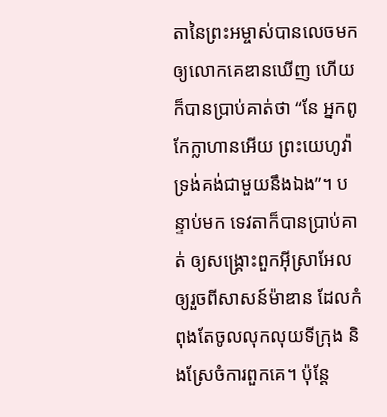តានៃព្រះអម្ចាស់បានលេចមកឲ្យលោកគេឌានឃើញ ហើយក៏បានប្រាប់គាត់ថា “នែ អ្នកពូកែក្លាហានអើយ ព្រះយេហូវ៉ាទ្រង់គង់ជាមួយនឹងឯង”។ បន្ទាប់មក ទេវតាក៏បានប្រាប់គាត់ ឲ្យសង្រ្គោះពួកអ៊ីស្រាអែល ឲ្យរួចពីសាសន៍ម៉ាឌាន ដែលកំពុងតែចូលលុកលុយទីក្រុង និងស្រែចំការពួកគេ។ ប៉ុន្តែ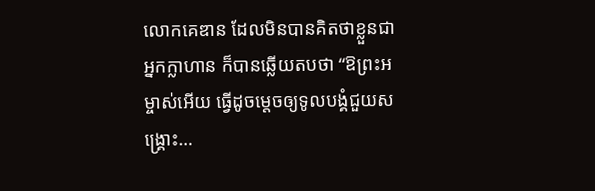លោកគេឌាន ដែលមិនបានគិតថាខ្លួនជាអ្នកក្លាហាន ក៏បានឆ្លើយតបថា “ឱព្រះអម្ចាស់អើយ ធ្វើដូចម្តេចឲ្យទូលបង្គំជួយសង្គ្រោះ…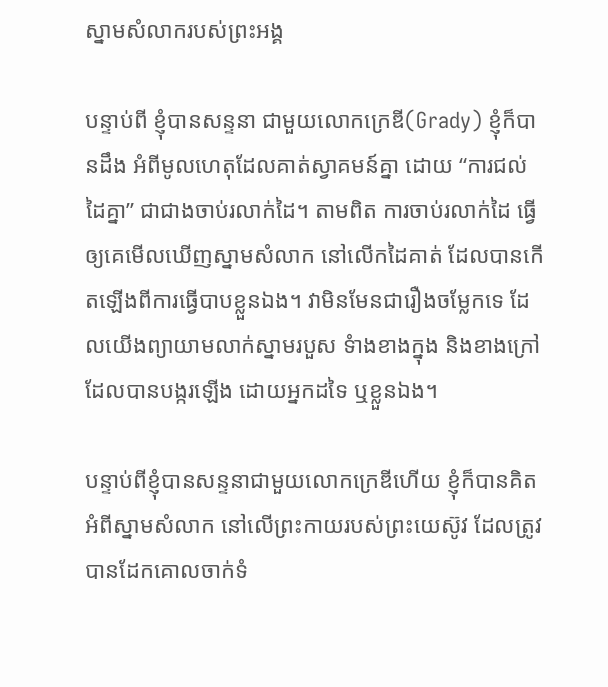ស្នាមសំលាករបស់ព្រះអង្គ

បន្ទាប់ពី ខ្ញុំបានសន្ទនា ជាមួយលោកក្រេឌី(Grady) ខ្ញុំក៏បានដឹង អំពីមូលហេតុដែលគាត់ស្វាគមន៍គ្នា ដោយ “ការជល់ដៃគ្នា” ជាជាងចាប់រលាក់ដៃ។ តាមពិត ការចាប់រលាក់ដៃ ធ្វើឲ្យគេមើលឃើញស្នាមសំលាក នៅលើកដៃគាត់ ដែលបានកើតឡើងពីការធ្វើបាបខ្លួនឯង។ វាមិនមែនជារឿងចម្លែកទេ ដែលយើងព្យាយាមលាក់ស្នាមរបួស ទំាងខាងក្នុង និងខាងក្រៅ ដែលបានបង្ករឡើង ដោយអ្នកដទៃ ឬខ្លួនឯង។

បន្ទាប់ពីខ្ញុំបានសន្ទនាជាមួយលោកក្រេឌីហើយ ខ្ញុំក៏បានគិតអំពីស្នាមសំលាក នៅលើព្រះកាយរបស់ព្រះយេស៊ូវ ដែលត្រូវបានដែកគោលចាក់ទំ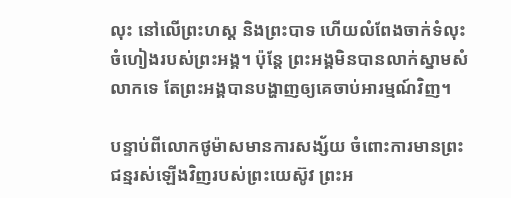លុះ នៅលើព្រះហស្ត និងព្រះបាទ ហើយលំពែងចាក់ទំលុះចំហៀងរបស់ព្រះអង្គ។ ប៉ុន្តែ ព្រះអង្គមិនបានលាក់ស្នាមសំលាកទេ តែព្រះអង្គបានបង្ហាញឲ្យគេចាប់អារម្មណ៍វិញ។

បន្ទាប់ពីលោកថូម៉ាសមានការសង្ស័យ ចំពោះការមានព្រះជន្មរស់ឡើងវិញរបស់ព្រះយេស៊ូវ ព្រះអ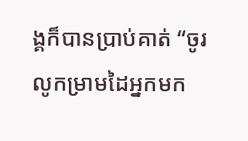ង្គក៏បានប្រាប់គាត់ “ចូរលូកម្រាមដៃអ្នកមក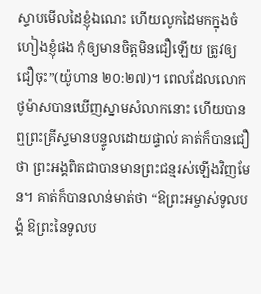ស្ទាបមើលដៃខ្ញុំឯណេះ ហើយលូកដៃមកក្នុងចំហៀងខ្ញុំផង កុំឲ្យមានចិត្តមិនជឿឡើយ ត្រូវឲ្យជឿចុះ”(យ៉ូហាន ២០:២៧)។ ពេលដែលលោកថូម៉ាសបានឃើញស្នាមសំលាកនោះ ហើយបានឮព្រះគ្រីស្ទមានបន្ទូលដោយផ្ទាល់ គាត់ក៏បានជឿថា ព្រះអង្គពិតជាបានមានព្រះជន្មរស់ឡើងវិញមែន។ គាត់ក៏បានលាន់មាត់ថា “ឱព្រះអម្ចាស់ទូលបង្គំ ឱព្រះនៃទូលប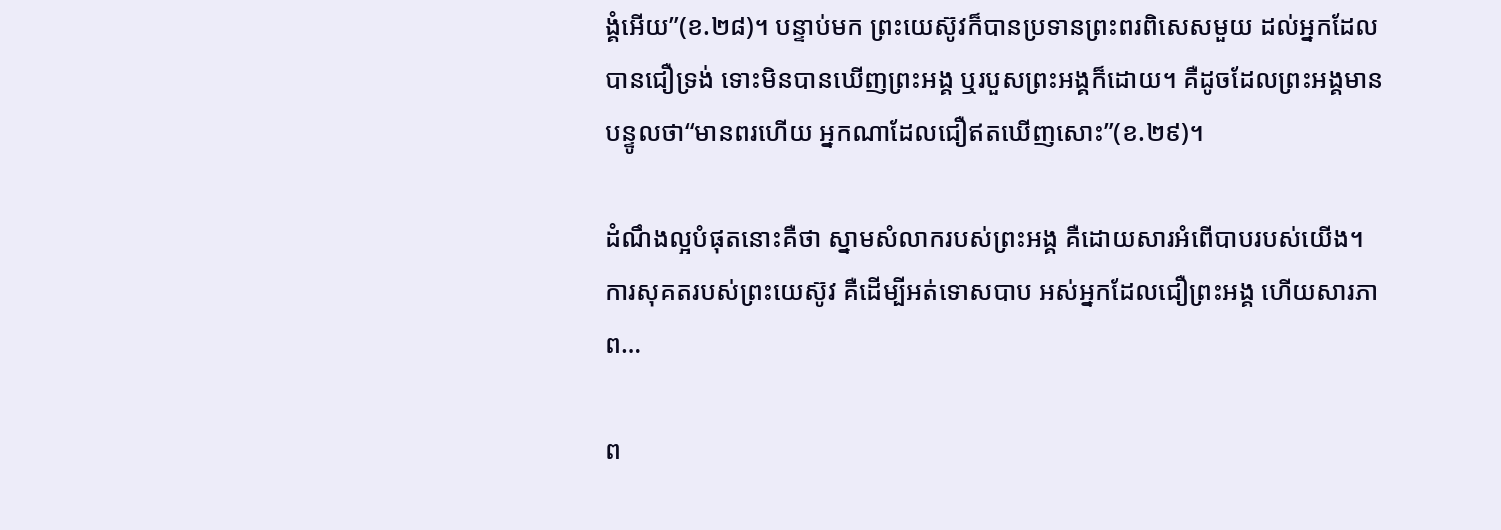ង្គំអើយ”(ខ.២៨)។ បន្ទាប់មក ព្រះយេស៊ូវក៏បានប្រទានព្រះពរពិសេសមួយ ដល់អ្នកដែលបានជឿទ្រង់ ទោះមិនបានឃើញព្រះអង្គ ឬរបួសព្រះអង្គក៏ដោយ។ គឺដូចដែលព្រះអង្គមានបន្ទូលថា“មានពរហើយ អ្នកណាដែលជឿឥតឃើញសោះ”(ខ.២៩)។

ដំណឹងល្អបំផុតនោះគឺថា ស្នាមសំលាករបស់ព្រះអង្គ គឺដោយសារអំពើបាបរបស់យើង។ ការសុគតរបស់ព្រះយេស៊ូវ គឺដើម្បីអត់ទោសបាប អស់អ្នកដែលជឿព្រះអង្គ ហើយសារភាព…

ព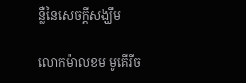ន្លឺនៃសេចក្តីសង្ឃឹម

លោកម៉ាលខម មូគើរីច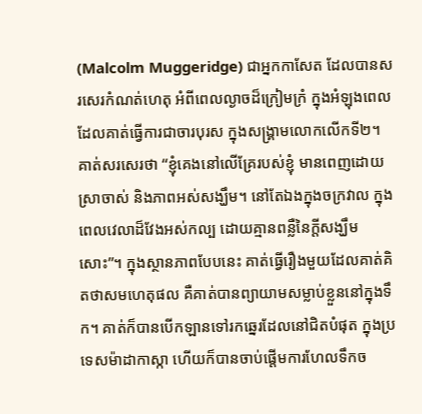(Malcolm Muggeridge) ជាអ្នកកាសែត ដែលបានសរសេរកំណត់ហេតុ អំពីពេលល្ងាចដ៏ក្រៀមក្រំ ក្នុងអំឡុងពេលដែលគាត់ធ្វើការជាចារបុរស ក្នុងសង្រ្គាមលោកលើកទី២។ គាត់សរសេរថា “ខ្ញុំគេងនៅលើគ្រែរបស់ខ្ញុំ មានពេញដោយស្រាចាស់ និងភាពអស់សង្ឃឹម។ នៅតែឯងក្នុងចក្រវាល ក្នុងពេលវេលាដ៏វែងអស់កល្ប ដោយគ្មានពន្លឺនៃក្តីសង្ឃឹមសោះ”។ ក្នុងស្ថានភាពបែបនេះ គាត់ធ្វើរឿងមួយដែលគាត់គិតថាសមហេតុផល គឺគាត់បានព្យាយាមសម្លាប់ខ្លួននៅក្នុងទឹក។ គាត់ក៏បានបើកឡានទៅរកឆ្នេរដែលនៅជិតបំផុត ក្នុងប្រទេសម៉ាដាកាស្កា ហើយក៏បានចាប់ផ្តើមការហែលទឹកច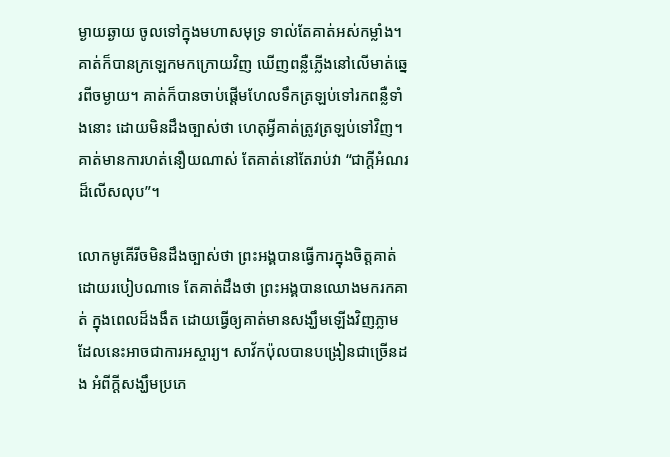ម្ងាយឆ្ងាយ ចូលទៅក្នុងមហាសមុទ្រ ទាល់តែគាត់អស់កម្លាំង។ គាត់ក៏បានក្រឡេកមកក្រោយវិញ ឃើញពន្លឺភ្លើងនៅលើមាត់ឆ្នេរពីចម្ងាយ។ គាត់ក៏បានចាប់ផ្តើមហែលទឹកត្រឡប់ទៅរកពន្លឺទាំងនោះ ដោយមិនដឹងច្បាស់ថា ហេតុអ្វីគាត់ត្រូវត្រឡប់ទៅវិញ។ គាត់មានការហត់នឿយណាស់ តែគាត់នៅតែរាប់វា “ជាក្តីអំណរដ៏លើសលុប”។

លោកមូគើរីចមិនដឹងច្បាស់ថា ព្រះអង្គបានធ្វើការក្នុងចិត្តគាត់ដោយរបៀបណាទេ តែគាត់ដឹងថា ព្រះអង្គបានឈោងមករកគាត់ ក្នុងពេលដ៏ងងឹត ដោយធ្វើឲ្យគាត់មានសង្ឃឹមឡើងវិញភ្លាម ដែលនេះអាចជាការអស្ចារ្យ។ សាវ័កប៉ុលបានបង្រៀនជាច្រើនដង អំពីក្តីសង្ឃឹមប្រភេ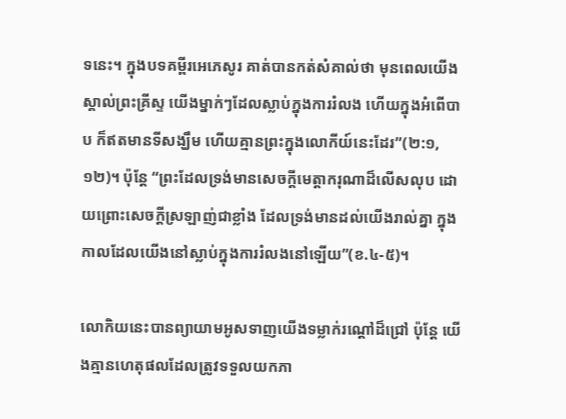ទនេះ។ ក្នុងបទគម្ពីរអេភេសូរ គាត់បានកត់សំគាល់ថា មុនពេលយើងស្គាល់ព្រះគ្រីស្ទ យើងម្នាក់ៗដែលស្លាប់ក្នុងការរំលង ហើយក្នុងអំពើបាប ក៏ឥតមានទីសង្ឃឹម ហើយគ្មានព្រះក្នុងលោកីយ៍នេះដែរ”(២:១,១២)។ ប៉ុន្តែ “ព្រះដែលទ្រង់មានសេចក្តីមេត្តាករុណាដ៏លើសលុប ដោយព្រោះសេចក្តីស្រឡាញ់ជាខ្លាំង ដែលទ្រង់មានដល់យើងរាល់គ្នា ក្នុងកាលដែលយើងនៅស្លាប់ក្នុងការរំលងនៅឡើយ”(ខ.៤-៥)។

លោកិយនេះបានព្យាយាមអូសទាញយើងទម្លាក់រណ្តៅដ៏ជ្រៅ ប៉ុន្តែ យើងគ្មានហេតុផលដែលត្រូវទទួលយកភា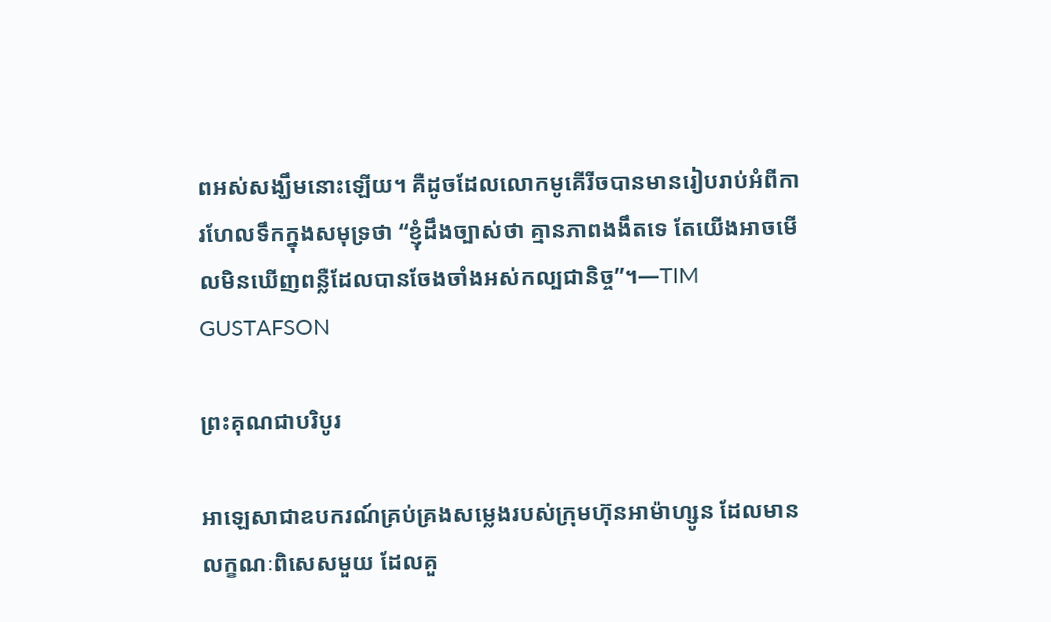ពអស់សង្ឃឹមនោះឡើយ។ គឺដូចដែលលោកមូគើរីចបានមានរៀបរាប់អំពីការហែលទឹកក្នុងសមុទ្រថា “ខ្ញុំដឹងច្បាស់ថា គ្មានភាពងងឹតទេ តែយើងអាចមើលមិនឃើញពន្លឺដែលបានចែងចាំងអស់កល្បជានិច្ច”។—TIM GUSTAFSON

ព្រះគុណជាបរិបូរ

អាឡេសាជាឧបករណ៍គ្រប់គ្រងសម្លេងរបស់ក្រុមហ៊ុនអាម៉ាហ្សូន ដែលមានលក្ខណៈពិសេសមួយ ដែលគួ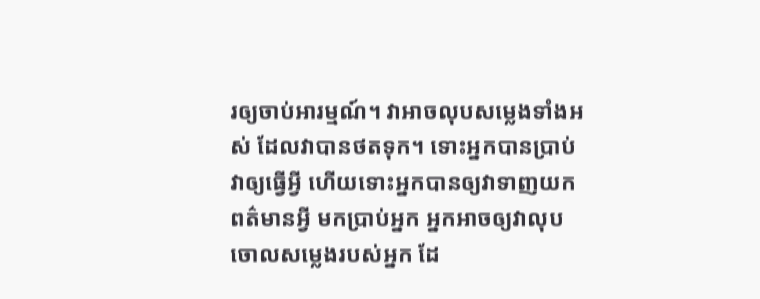រឲ្យចាប់អារម្មណ៍។ វាអាចលុបសម្លេងទាំងអស់ ដែលវាបានថតទុក។ ទោះអ្នកបានប្រាប់វាឲ្យធ្វើអ្វី ហើយទោះអ្នកបានឲ្យវាទាញយកពត៌មានអ្វី មកប្រាប់អ្នក អ្នកអាចឲ្យវាលុបចោលសម្លេងរបស់អ្នក ដែ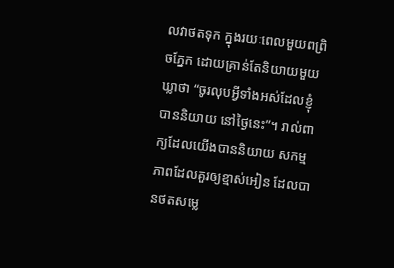លវាថតទុក ក្នុងរយៈពេលមួយពព្រិចភ្នែក ដោយគ្រាន់តែនិយាយមួយឃ្លាថា “ចូរលុបអ្វីទាំងអស់ដែលខ្ញុំបាននិយាយ នៅថ្ងៃនេះ”។ រាល់ពាក្យដែលយើងបាននិយាយ សកម្មភាពដែលគួរឲ្យខ្មាស់អៀន ដែលបានថតសម្លេ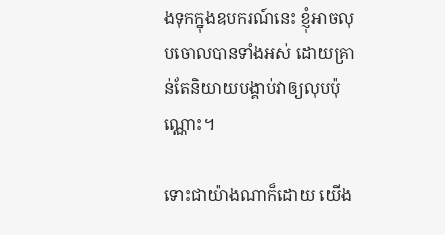ងទុកក្នុងឧបករណ៍នេះ ខ្ញុំអាចលុបចោលបានទាំងអស់ ដោយគ្រាន់តែនិយាយបង្គាប់វាឲ្យលុបប៉ុណ្ណោះ។

ទោះជាយ៉ាងណាក៏ដោយ យើង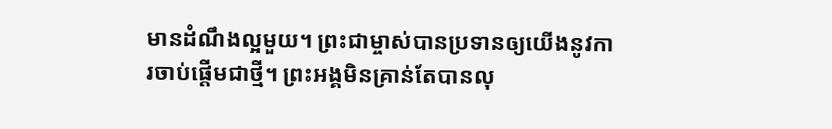មានដំណឹងល្អមួយ។ ព្រះជាម្ចាស់បានប្រទានឲ្យយើងនូវការចាប់ផ្តើមជាថ្មី។ ព្រះអង្គមិនគ្រាន់តែបានលុ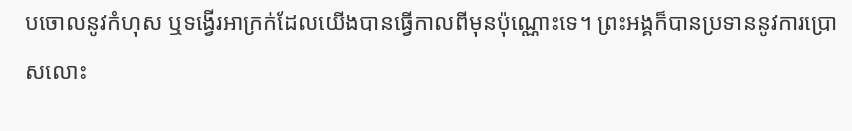បចោលនូវកំហុស ឬទង្វើរអាក្រក់ដែលយើងបានធ្វើកាលពីមុនប៉ុណ្ណោះទេ។ ព្រះអង្គក៏បានប្រទាននូវការប្រោសលោះ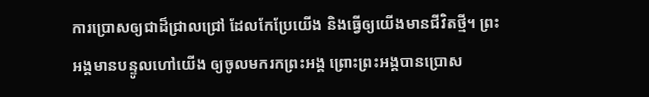ការប្រោសឲ្យជាដ៏ជ្រាលជ្រៅ ដែលកែប្រែយើង និងធ្វើឲ្យយើងមានជីវិតថ្មី។ ព្រះអង្គមានបន្ទូលហៅយើង ឲ្យចូលមករកព្រះអង្គ ព្រោះព្រះអង្គបានប្រោស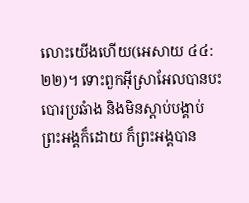លោះយើងហើយ(អេសាយ ៤៤:២២)។ ទោះពួកអ៊ីស្រាអែលបានបះបោរប្រឆំាង និងមិនស្តាប់បង្គាប់ព្រះអង្គក៏ដោយ ក៏ព្រះអង្គបាន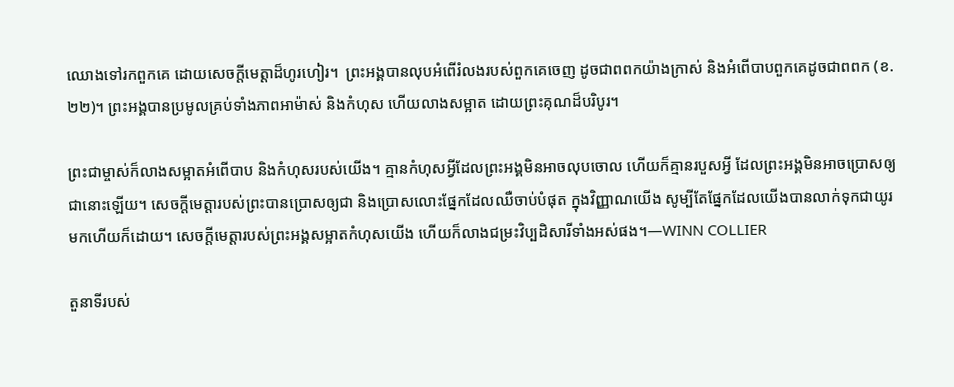ឈោងទៅរកពួកគេ ដោយសេចក្តីមេត្តាដ៏ហូរហៀរ។  ព្រះអង្គបានលុបអំពើរំលងរបស់ពួកគេចេញ ដូចជាពពកយ៉ាងក្រាស់ និងអំពើបាបពួកគេដូចជាពពក (ខ.២២)។ ព្រះអង្គបានប្រមូលគ្រប់ទាំងភាពអាម៉ាស់ និងកំហុស ហើយលាងសម្អាត ដោយព្រះគុណដ៏បរិបូរ។

ព្រះជាម្ចាស់ក៏លាងសម្អាតអំពើបាប និងកំហុសរបស់យើង។ គ្មានកំហុសអ្វីដែលព្រះអង្គមិនអាចលុបចោល ហើយក៏គ្មានរបួសអ្វី ដែលព្រះអង្គមិនអាចប្រោសឲ្យជានោះឡើយ។ សេចក្តីមេត្តារបស់ព្រះបានប្រោសឲ្យជា និងប្រោសលោះផ្នែកដែលឈឺចាប់បំផុត ក្នុងវិញ្ញាណយើង សូម្បីតែផ្នែកដែលយើងបានលាក់ទុកជាយូរមកហើយក៏ដោយ។ សេចក្តីមេត្តារបស់ព្រះអង្គសម្អាតកំហុសយើង ហើយក៏លាងជម្រះវិប្បដិសារីទាំងអស់ផង។—WINN COLLIER

តួនាទីរបស់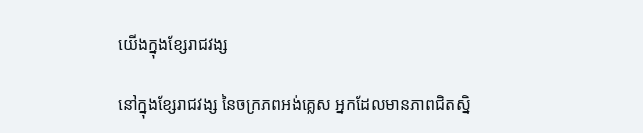យើងក្នុងខ្សែរាជវង្ស

នៅក្នុងខ្សែរាជវង្ស នៃចក្រភពអង់គ្លេស អ្នកដែលមានភាពជិតស្និ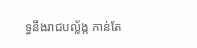ទ្ធនឹងរាជបល្ល័ង្ក កាន់តែ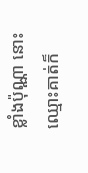ខ្លាំងប៉ុណ្ណា នោះឈ្មោះគាត់ក៏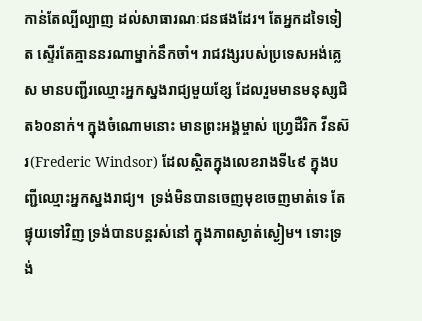កាន់តែល្បីល្បាញ ដល់សាធារណៈជនផងដែរ។ តែអ្នកដទៃទៀត ស្ទើរតែគ្មាននរណាម្នាក់នឹកចាំ។ រាជវង្សរបស់ប្រទេសអង់គ្លេស មានបញ្ជីរឈ្មោះអ្នកស្នងរាជ្យមួយខ្សែ ដែលរួមមានមនុស្សជិត៦០នាក់។ ក្នុងចំណោមនោះ មានព្រះអង្គម្ចាស់ ហ្វ្រេដឺរិក វីនស៊រ(Frederic Windsor) ដែលស្ថិតក្នុងលេខរាងទី៤៩ ក្នុងបញ្ជីឈ្មោះអ្នកស្នងរាជ្យ។  ទ្រង់មិនបានចេញមុខចេញមាត់ទេ តែផ្ទុយទៅវិញ ទ្រង់បានបន្តរស់នៅ ក្នុងភាពស្ងាត់ស្ងៀម។ ទោះទ្រង់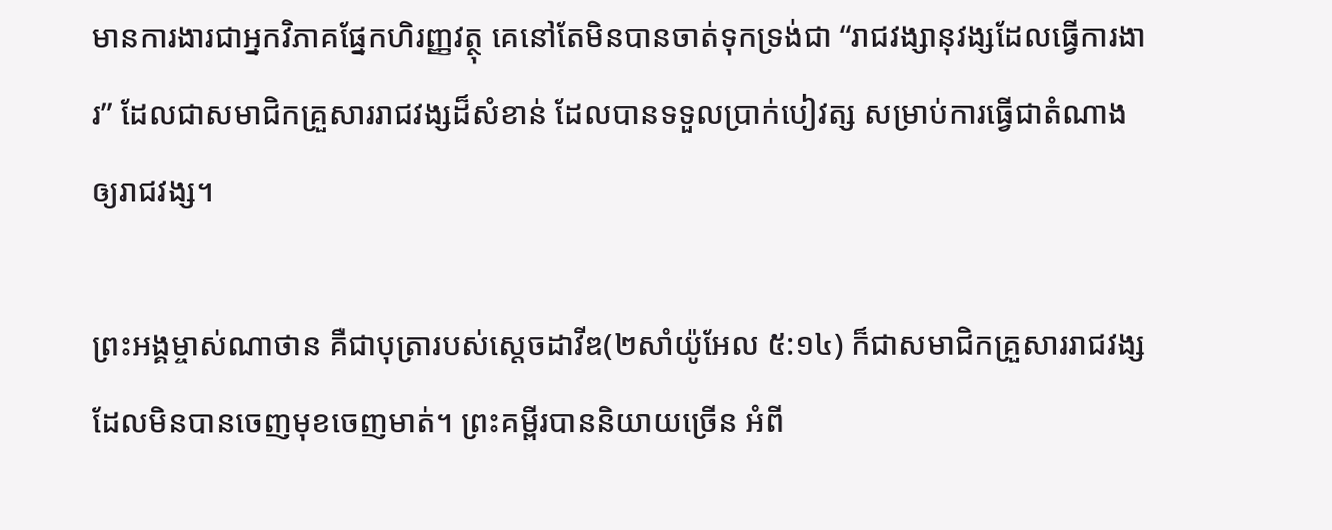មានការងារជាអ្នកវិភាគផ្នែកហិរញ្ញវត្ថុ គេនៅតែមិនបានចាត់ទុកទ្រង់ជា “រាជវង្សានុវង្សដែលធ្វើការងារ” ដែលជាសមាជិកគ្រួសាររាជវង្សដ៏សំខាន់ ដែលបានទទួលប្រាក់បៀវត្ស សម្រាប់ការធ្វើជាតំណាងឲ្យរាជវង្ស។

ព្រះអង្គម្ចាស់ណាថាន គឺជាបុត្រារបស់ស្តេចដាវីឌ(២សាំយ៉ូអែល ៥:១៤) ក៏ជាសមាជិកគ្រួសាររាជវង្ស ដែលមិនបានចេញមុខចេញមាត់។ ព្រះគម្ពីរបាននិយាយច្រើន អំពី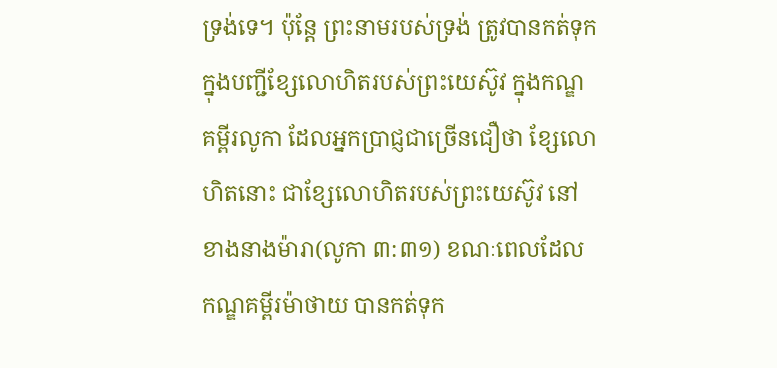ទ្រង់ទេ។ ប៉ុន្តែ ព្រះនាមរបស់ទ្រង់ ត្រូវបានកត់ទុក ក្នុងបញ្ជីខ្សែលោហិតរបស់ព្រះយេស៊ូវ ក្នុងកណ្ឌគម្ពីរលូកា ដែលអ្នកប្រាជ្ញជាច្រើនជឿថា ខ្សែលោហិតនោះ ជាខ្សែលោហិតរបស់ព្រះយេស៊ូវ នៅខាងនាងម៉ារា(លូកា ៣:៣១) ខណៈពេលដែលកណ្ឌគម្ពីរម៉ាថាយ បានកត់ទុក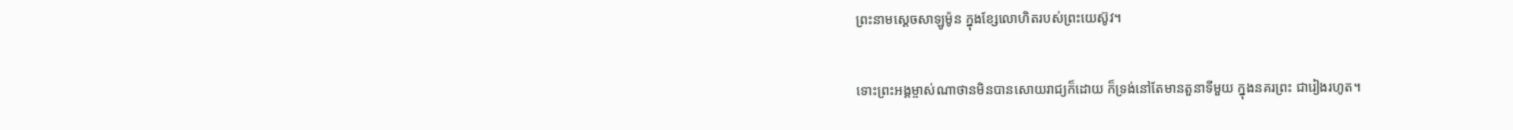ព្រះនាមស្តេចសាឡូម៉ូន ក្នុងខ្សែលោហិតរបស់ព្រះយេស៊ូវ។

ទោះព្រះអង្គម្ចាស់ណាថានមិនបានសោយរាជ្យក៏ដោយ ក៏ទ្រង់នៅតែមានតួនាទីមួយ ក្នុងនគរព្រះ ជារៀងរហូត។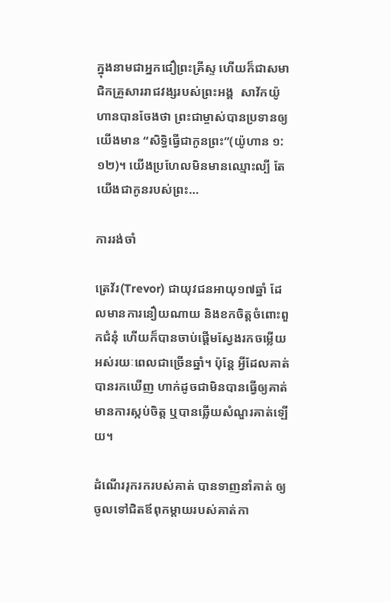ក្នុងនាមជាអ្នកជឿព្រះគ្រីស្ទ ហើយក៏ជាសមាជិកគ្រួសាររាជវង្សរបស់ព្រះអង្គ  សាវ័កយ៉ូហានបានចែងថា ព្រះជាម្ចាស់បានប្រទានឲ្យយើងមាន “សិទ្ធិធ្វើជាកូនព្រះ”(យ៉ូហាន ១:១២)។ យើងប្រហែលមិនមានឈ្មោះល្បី តែយើងជាកូនរបស់ព្រះ…

ការរង់ចាំ

ត្រេវ័រ(Trevor) ជាយុវជនអាយុ១៧ឆ្នាំ ដែលមានការនឿយណាយ និងខកចិត្តចំពោះពួកជំនុំ ហើយក៏បានចាប់ផ្តើមស្វែងរកចម្លើយ អស់រយៈពេលជាច្រើនឆ្នាំ។ ប៉ុន្តែ អ្វីដែលគាត់បានរកឃើញ ហាក់ដូចជាមិនបានធ្វើឲ្យគាត់មានការស្កប់ចិត្ត ឬបានឆ្លើយសំណួរគាត់ឡើយ។

ដំណើររុករករបស់គាត់ បានទាញនាំគាត់ ឲ្យចូលទៅជិតឪពុកម្តាយរបស់គាត់កា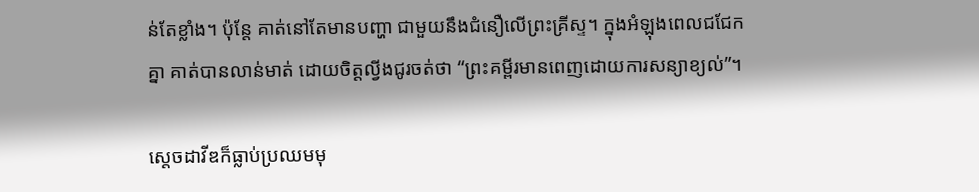ន់តែខ្លាំង។ ប៉ុន្តែ គាត់នៅតែមានបញ្ហា ជាមួយនឹងជំនឿលើព្រះគ្រីស្ទ។ ក្នុងអំឡុងពេលជជែកគ្នា គាត់បានលាន់មាត់ ដោយចិត្តល្វីងជូរចត់ថា “ព្រះគម្ពីរមានពេញដោយការសន្យាខ្យល់”។

ស្តេចដាវីឌក៏ធ្លាប់ប្រឈមមុ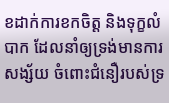ខដាក់ការខកចិត្ត និងទុក្ខលំបាក ដែលនាំឲ្យទ្រង់មានការសង្ស័យ ចំពោះជំនឿរបស់ទ្រ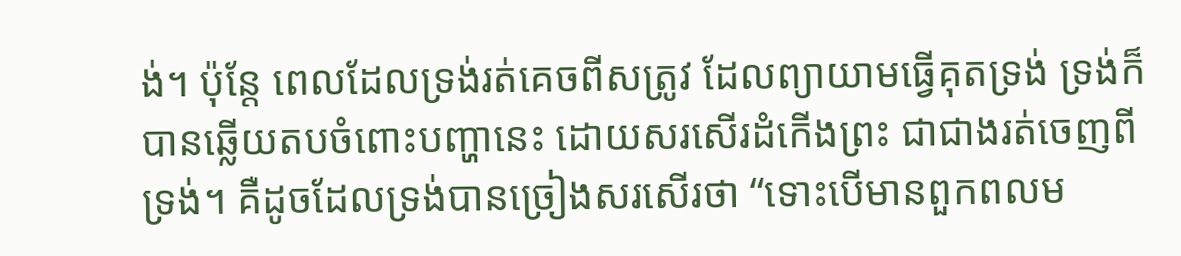ង់។ ប៉ុន្តែ ពេលដែលទ្រង់រត់គេចពីសត្រូវ ដែលព្យាយាមធ្វើគុតទ្រង់ ទ្រង់ក៏បានឆ្លើយតបចំពោះបញ្ហានេះ ដោយសរសើរដំកើងព្រះ ជាជាងរត់ចេញពីទ្រង់។ គឺដូចដែលទ្រង់បានច្រៀងសរសើរថា “ទោះបើមានពួកពលម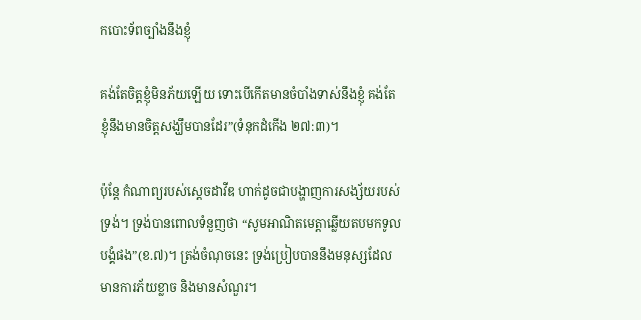កបោះទ័ពច្បាំងនឹងខ្ញុំ

គង់តែចិត្តខ្ញុំមិនភ័យឡើយ ទោះបើកើតមានចំបាំងទាស់នឹងខ្ញុំ គង់តែខ្ញុំនឹងមានចិត្តសង្ឃឹមបានដែរ”(ទំនុកដំកើង ២៧:៣)។

ប៉ុន្តែ កំណាព្យរបស់ស្តេចដាវីឌ ហាក់ដូចជាបង្ហាញការសង្ស័យរបស់ទ្រង់។ ទ្រង់បានពោលទំនួញថា “សូមអាណិតមេត្តាឆ្លើយតបមកទូលបង្គំផង”(ខ.៧)។ ត្រង់ចំណុចនេះ ទ្រង់ប្រៀបបាននឹងមនុស្សដែលមានការភ័យខ្លាច និងមានសំណួរ។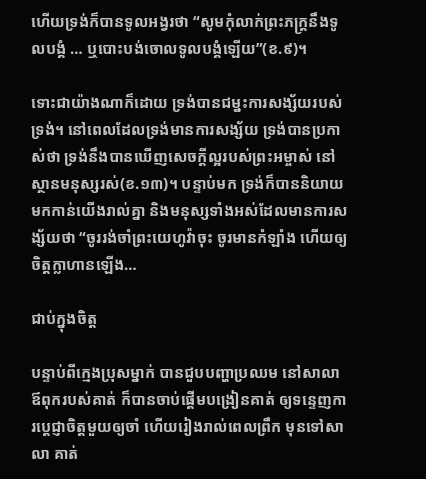ហើយទ្រង់ក៏បានទូលអង្វរថា “សូមកុំលាក់ព្រះភក្ត្រនឹងទូលបង្គំ … ឬបោះបង់ចោលទូលបង្គំឡើយ”(ខ.៩)។

ទោះជាយ៉ាងណាក៏ដោយ ទ្រង់បានជម្នះការសង្ស័យរបស់ទ្រង់។ នៅពេលដែលទ្រង់មានការសង្ស័យ ទ្រង់បានប្រកាស់ថា ទ្រង់នឹងបានឃើញសេចក្តីល្អរបស់ព្រះអម្ចាស់ នៅស្ថានមនុស្សរស់(ខ.១៣)។ បន្ទាប់មក ទ្រង់ក៏បាននិយាយមកកាន់យើងរាល់គ្នា និងមនុស្សទាំងអស់ដែលមានការសង្ស័យថា “ចូររង់ចាំព្រះយេហូវ៉ាចុះ ចូរមានកំឡាំង ហើយឲ្យចិត្តក្លាហានឡើង…

ជាប់ក្នុងចិត្ត

បន្ទាប់ពីក្មេងប្រុសម្នាក់ បានជួបបញ្ហាប្រឈម នៅសាលា ឪពុករបស់គាត់ ក៏បានចាប់ផ្តើមបង្រៀនគាត់ ឲ្យទន្ទេញការប្តេជ្ញាចិត្តមួយឲ្យចាំ ហើយរៀងរាល់ពេលព្រឹក មុនទៅសាលា គាត់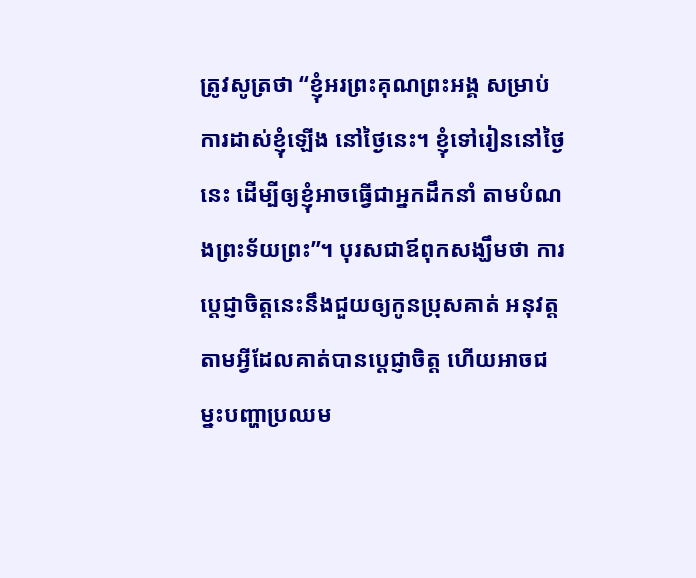ត្រូវសូត្រថា “ខ្ញុំអរព្រះគុណព្រះអង្គ សម្រាប់ការដាស់ខ្ញុំឡើង នៅថ្ងៃនេះ។ ខ្ញុំទៅរៀននៅថ្ងៃនេះ ដើម្បីឲ្យខ្ញុំអាចធ្វើជាអ្នកដឹកនាំ តាមបំណងព្រះទ័យព្រះ”។ បុរសជាឪពុកសង្ឃឹមថា ការប្តេជ្ញាចិត្តនេះនឹងជួយឲ្យកូនប្រុសគាត់ អនុវត្តតាមអ្វីដែលគាត់បានប្តេជ្ញាចិត្ត ហើយអាចជម្នះបញ្ហាប្រឈម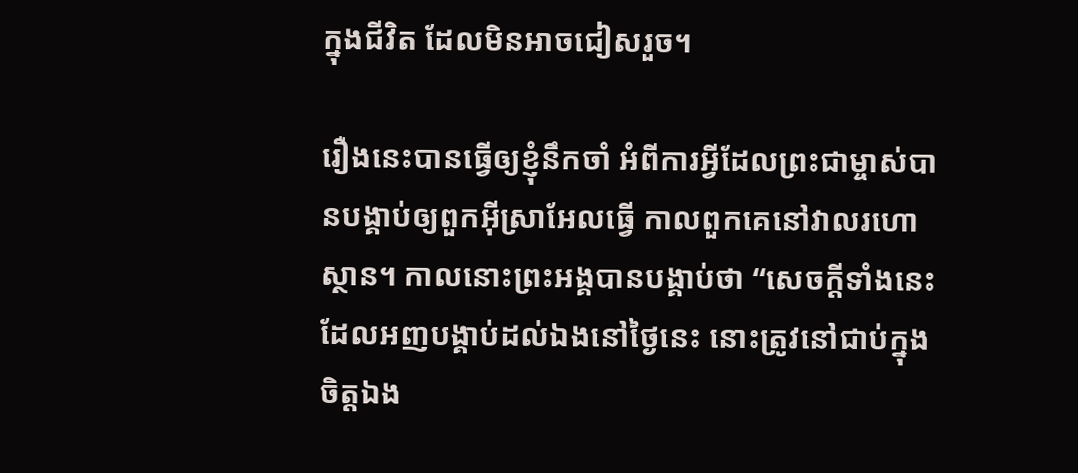ក្នុងជីវិត ដែលមិនអាចជៀសរួច។

រឿងនេះបានធ្វើឲ្យខ្ញុំនឹកចាំ អំពីការអ្វីដែលព្រះជាម្ចាស់បានបង្គាប់ឲ្យពួកអ៊ីស្រាអែលធ្វើ កាលពួកគេនៅវាលរហោស្ថាន។ កាលនោះព្រះអង្គបានបង្គាប់ថា “សេចក្តីទាំងនេះដែលអញបង្គាប់ដល់ឯងនៅថ្ងៃនេះ នោះត្រូវនៅជាប់ក្នុងចិត្តឯង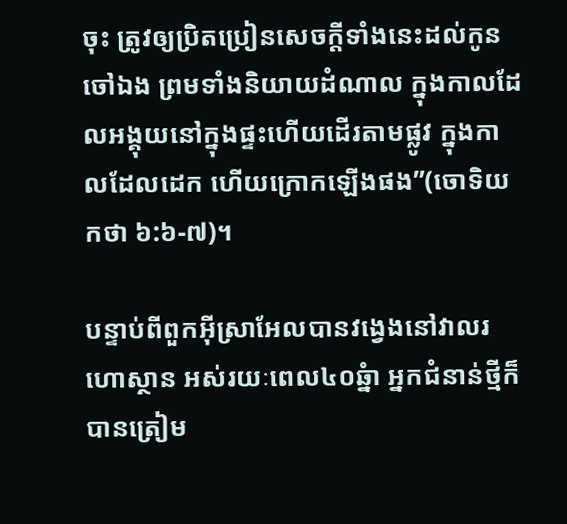ចុះ ត្រូវឲ្យប្រិតប្រៀនសេចក្តីទាំងនេះដល់កូនចៅឯង ព្រមទាំងនិយាយដំណាល ក្នុងកាលដែលអង្គុយនៅក្នុងផ្ទះហើយដើរតាមផ្លូវ ក្នុងកាលដែលដេក ហើយក្រោកឡើងផង”(ចោទិយកថា ៦:៦-៧)។

បន្ទាប់ពីពួកអ៊ីស្រាអែលបានវង្វេងនៅវាលរហោស្ថាន អស់រយៈពេល៤០ឆ្នំា អ្នកជំនាន់ថ្មីក៏បានត្រៀម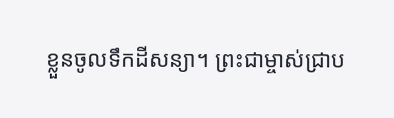ខ្លួនចូលទឹកដីសន្យា។ ព្រះជាម្ចាស់ជ្រាប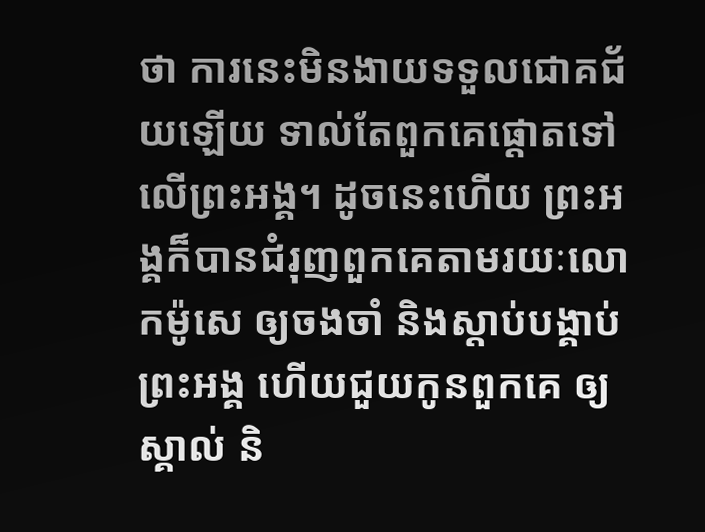ថា ការនេះមិនងាយទទួលជោគជ័យឡើយ ទាល់តែពួកគេផ្តោតទៅលើព្រះអង្គ។ ដូចនេះហើយ ព្រះអង្គក៏បានជំរុញពួកគេតាមរយៈលោកម៉ូសេ ឲ្យចងចាំ និងស្តាប់បង្គាប់ព្រះអង្គ ហើយជួយកូនពួកគេ ឲ្យស្គាល់ និ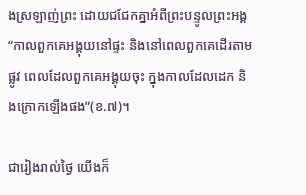ងស្រឡាញ់ព្រះ ដោយជជែកគ្នាអំពីព្រះបន្ទូលព្រះអង្គ “កាលពួកគេអង្គុយនៅផ្ទះ និងនៅពេលពួកគេដើរតាមផ្លូវ ពេលដែលពួកគេអង្គុយចុះ ក្នុងកាលដែលដេក និងក្រោកឡើងផង”(ខ.៧)។

ជារៀងរាល់ថ្ងៃ យើងក៏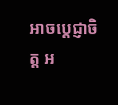អាចប្តេជ្ញាចិត្ត អ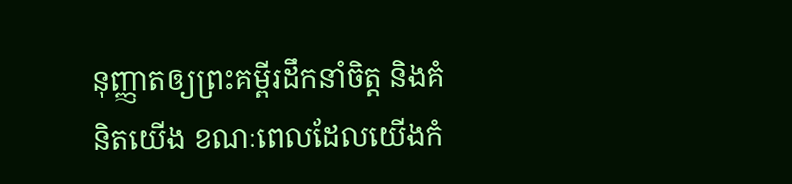នុញ្ញាតឲ្យព្រះគម្ពីរដឹកនាំចិត្ត និងគំនិតយើង ខណៈពេលដែលយើងកំ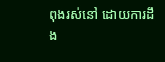ពុងរស់នៅ ដោយការដឹង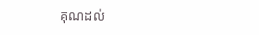គុណដល់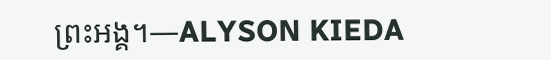ព្រះអង្គ។—ALYSON KIEDA